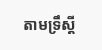តាមទ្រឹស្តី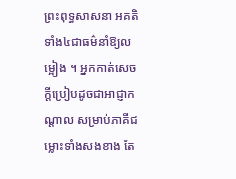ព្រះពុទ្ធសាសនា អគតិទាំង៤ជាធម៌នាំឱ្យលម្អៀង ។ អ្នកកាត់សេចក្តីប្រៀបដូចជាអាជ្ញាកណ្ដាល សម្រាប់ភាគីជម្លោះទាំងសងខាង តែ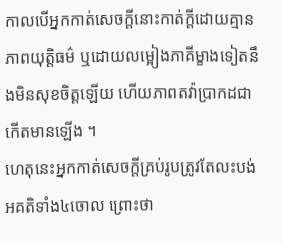កាលបើអ្នកកាត់សេចក្តីនោះកាត់ក្ដីដោយគ្មានភាពយុត្តិធម៌ ឬដោយលម្អៀងភាគីម្ខាងទៀតនឹងមិនសុខចិត្តឡើយ ហើយភាពតវ៉ាប្រាកដជាកើតមានឡើង ។
ហេតុនេះអ្នកកាត់សេចក្តីគ្រប់រូបត្រូវតែលះបង់អគតិទាំង៤ចោល ព្រោះថា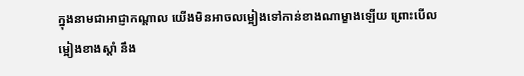ក្នុងនាមជាអាជ្ញាកណ្ដាល យើងមិនអាចលម្អៀងទៅកាន់ខាងណាម្ខាងឡើយ ព្រោះបើលម្អៀងខាងស្ដាំ នឹង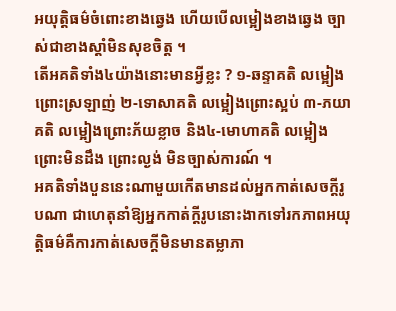អយុត្តិធម៌ចំពោះខាងឆ្វេង ហើយបើលម្អៀងខាងឆ្វេង ច្បាស់ជាខាងស្ដាំមិនសុខចិត្ត ។
តើអគតិទាំង៤យ៉ាងនោះមានអ្វីខ្លះ ? ១-ឆន្ទាគតិ លម្អៀងព្រោះស្រឡាញ់ ២-ទោសាគតិ លម្អៀងព្រោះស្អប់ ៣-ភយាគតិ លម្អៀងព្រោះភ័យខ្លាច និង៤-មោហាគតិ លម្អៀងព្រោះមិនដឹង ព្រោះល្ងង់ មិនច្បាស់ការណ៍ ។
អគតិទាំងបួននេះណាមួយកើតមានដល់អ្នកកាត់សេចក្តីរូបណា ជាហេតុនាំឱ្យអ្នកកាត់ក្តីរូបនោះងាកទៅរកភាពអយុត្តិធម៌គឺការកាត់សេចក្តីមិនមានតម្លាភា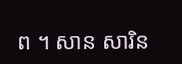ព ។ សាន សារិន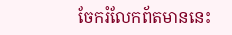ចែករំលែកព័តមាននេះ